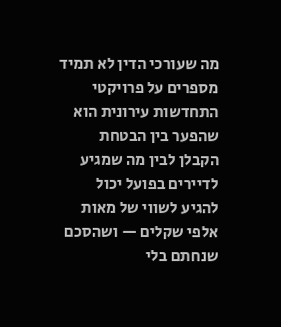מה שעורכי הדין לא תמיד מספרים על פרויקטי התחדשות עירונית הוא שהפער בין הבטחת הקבלן לבין מה שמגיע לדיירים בפועל יכול להגיע לשווי של מאות אלפי שקלים — ושהסכם שנחתם בלי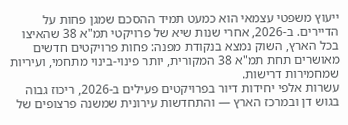ייעוץ משפטי עצמאי הוא כמעט תמיד ההסכם שמגן פחות על הדיירים. ב-2026, אחרי שנות שיא של פרויקטי תמ"א 38 שהאיצו בכל הארץ, השוק נמצא בנקודת מפנה: פחות פרויקטים חדשים מאושרים תחת תמ"א 38 המקורית, יותר פינוי-בינוי מתחמי, ועיריות שמחמירות דרישות.
עשרות אלפי יחידות דיור בפרויקטים פעילים ב-2026, ריכוז גבוה בגוש דן ובמרכז הארץ — והתחדשות עירונית שמשנה פרצופים של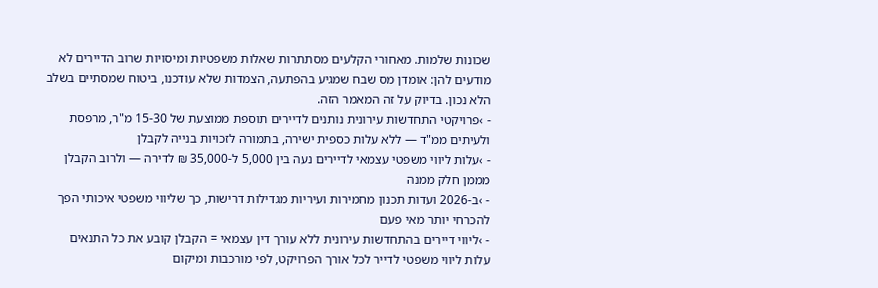שכונות שלמות. מאחורי הקלעים מסתתרות שאלות משפטיות ומיסויות שרוב הדיירים לא מודעים להן: אומדן מס שבח שמגיע בהפתעה, הצמדות שלא עודכנו, ביטוח שמסתיים בשלב הלא נכון. בדיוק על זה המאמר הזה.
- ›פרויקטי התחדשות עירונית נותנים לדיירים תוספת ממוצעת של 15-30 מ"ר, מרפסת ולעיתים ממ"ד — ללא עלות כספית ישירה, בתמורה לזכויות בנייה לקבלן
- ›עלות ליווי משפטי עצמאי לדיירים נעה בין 5,000 ל-35,000 ₪ לדירה — ולרוב הקבלן מממן חלק ממנה
- ›ב-2026 ועדות תכנון מחמירות ועיריות מגדילות דרישות, כך שליווי משפטי איכותי הפך להכרחי יותר מאי פעם
- ›ליווי דיירים בהתחדשות עירונית ללא עורך דין עצמאי = הקבלן קובע את כל התנאים
עלות ליווי משפטי לדייר לכל אורך הפרויקט, לפי מורכבות ומיקום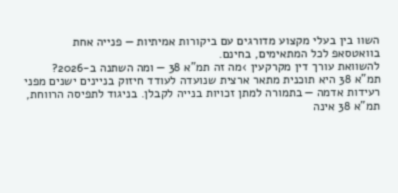השוו בין בעלי מקצוע מדורגים עם ביקורות אמיתיות — פנייה אחת בוואטסאפ לכל המתאימים, בחינם.
להשוואת עורך דין מקרקעין ›מה זה תמ"א 38 — ומה השתנה ב-2026?
תמ"א 38 היא תוכנית מתאר ארצית שנועדה לעודד חיזוק בניינים ישנים מפני רעידות אדמה — בתמורה למתן זכויות בנייה לקבלן. בניגוד לתפיסה הרווחת, תמ"א 38 אינה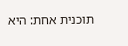תוכנית אחת: היא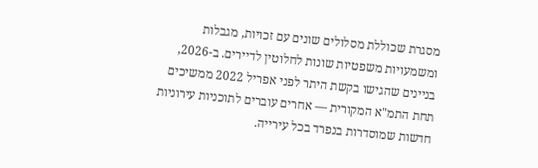מסגרת שכוללת מסלולים שונים עם זכויות, מגבלות ומשמעויות משפטיות שונות לחלוטין לדיירים. ב-2026, בניינים שהגישו בקשת היתר לפני אפריל 2022 ממשיכים תחת התמ"א המקורית — אחרים עוברים לתוכניות עירוניות חדשות שמוסדרות בנפרד בכל עירייה.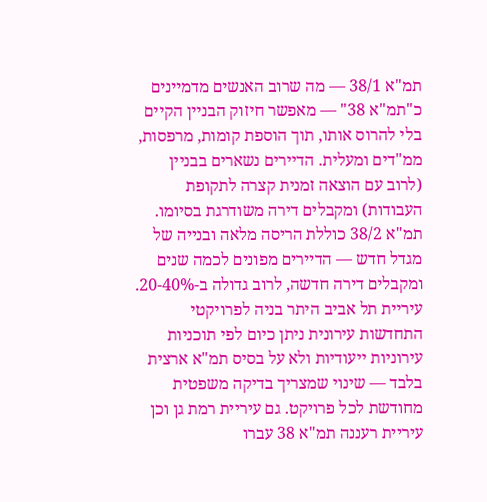תמ"א 38/1 — מה שרוב האנשים מדמיינים כ"תמ"א 38" — מאפשר חיזוק הבניין הקיים בלי להרוס אותו, תוך הוספת קומות, מרפסות, ממ"דים ומעלית. הדיירים נשארים בבניין (לרוב עם הוצאה זמנית קצרה לתקופת העבודות) ומקבלים דירה משודרגת בסיומו. תמ"א 38/2 כוללת הריסה מלאה ובנייה של מגדל חדש — הדיירים מפונים לכמה שנים ומקבלים דירה חדשה, לרוב גדולה ב-20-40%.
עיריית תל אביב היתר בניה לפרויקטי התחדשות עירונית ניתן כיום לפי תוכניות עירוניות ייעודיות ולא על בסיס תמ"א ארצית בלבד — שינוי שמצריך בדיקה משפטית מחודשת לכל פרויקט. גם עיריית רמת גן וכן עיריית רעננה תמ"א 38 עברו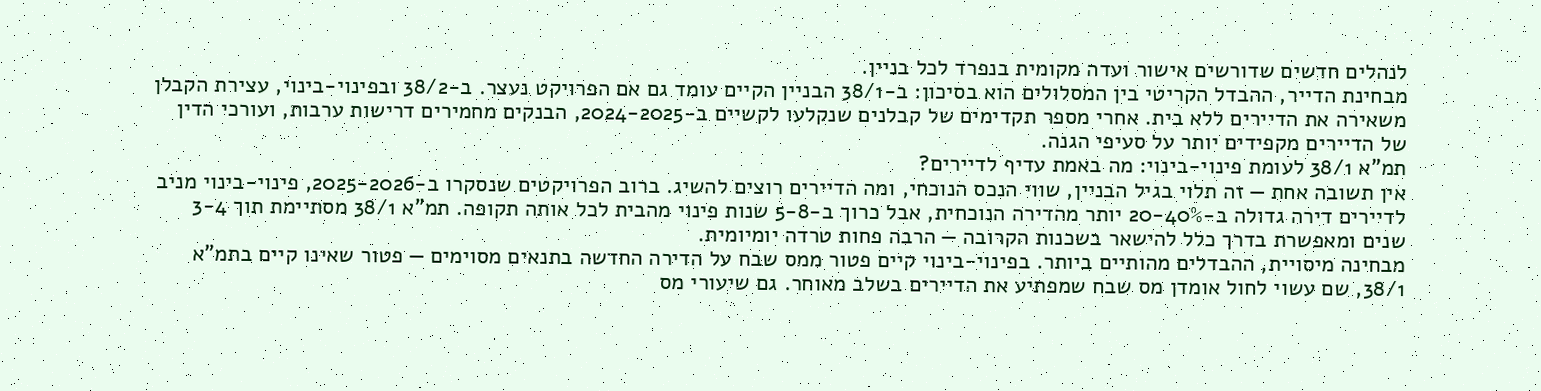לנהלים חדשים שדורשים אישור ועדה מקומית בנפרד לכל בניין.
מבחינת הדייר, ההבדל הקריטי בין המסלולים הוא בסיכון: ב-38/1 הבניין הקיים עומד גם אם הפרויקט נעצר. ב-38/2 ובפינוי-בינוי, עצירת הקבלן משאירה את הדיירים ללא בית. אחרי מספר תקדימים של קבלנים שנקלעו לקשיים ב-2024-2025, הבנקים מחמירים דרישות ערבות, ועורכי הדין של הדיירים מקפידים יותר על סעיפי הגנה.
תמ"א 38/1 לעומת פינוי-בינוי: מה באמת עדיף לדיירים?
אין תשובה אחת — זה תלוי בגיל הבניין, שווי הנכס הנוכחי, ומה הדיירים רוצים להשיג. ברוב הפרויקטים שנסקרו ב-2025-2026, פינוי-בינוי מניב לדיירים דירה גדולה ב-20-40% יותר מהדירה הנוכחית, אבל כרוך ב-5-8 שנות פינוי מהבית לכל אותה תקופה. תמ"א 38/1 מסתיימת תוך 3-4 שנים ומאפשרת בדרך כלל להישאר בשכנות הקרובה — הרבה פחות טרדה יומיומית.
מבחינה מיסויית, ההבדלים מהותיים ביותר. בפינוי-בינוי קיים פטור ממס שבח על הדירה החדשה בתנאים מסוימים — פטור שאינו קיים בתמ"א 38/1, שם עשוי לחול אומדן מס שבח שמפתיע את הדיירים בשלב מאוחר. גם שיעורי מס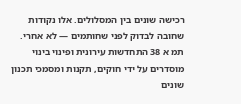רכישה שונים בין המסלולים. אלו נקודות שחובה לבדוק לפני שחותמים — לא אחרי.
תמ א 38 התחדשות עירונית ופינוי בינוי מוסדרים על ידי חוקים, תקנות ומסמכי תכנון שונים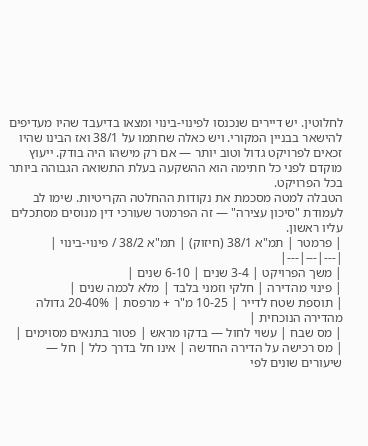לחלוטין. יש דיירים שנכנסו לפינוי-בינוי ומצאו בדיעבד שהיו מעדיפים להישאר בבניין המקורי. ויש כאלה שחתמו על 38/1 ואז הבינו שהיו זכאים לפרויקט גדול וטוב יותר — אם רק מישהו היה בודק. ייעוץ מוקדם לפני כל חתימה הוא ההשקעה בעלת התשואה הגבוהה ביותר בכל הפרויקט.
הטבלה למטה מסכמת את נקודות ההחלטה הקריטיות. שימו לב לעמודת "סיכון עצירה" — זה הפרמטר שעורכי דין מנוסים מסתכלים עליו ראשון.
| פרמטר | תמ"א 38/1 (חיזוק) | תמ"א 38/2 / פינוי-בינוי |
|---|---|---|
| משך הפרויקט | 3-4 שנים | 6-10 שנים |
| פינוי מהדירה | חלקי וזמני בלבד | מלא לכמה שנים |
| תוספת שטח לדייר | 10-25 מ"ר + מרפסת | 20-40% גדולה מהדירה הנוכחית |
| מס שבח | עשוי לחול — בדקו מראש | פטור בתנאים מסוימים |
| מס רכישה על הדירה החדשה | אינו חל בדרך כלל | חל — שיעורים שונים לפי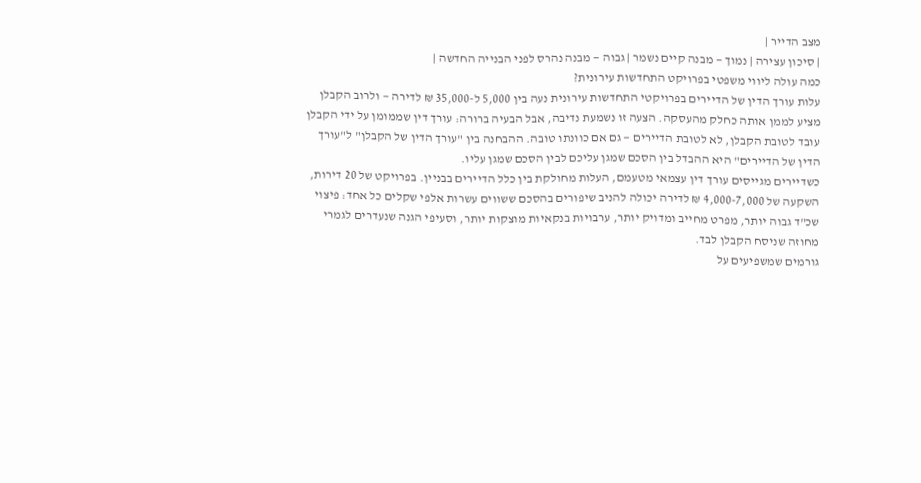מצב הדייר |
| סיכון עצירה | נמוך — מבנה קיים נשמר | גבוה — מבנה נהרס לפני הבנייה החדשה |
כמה עולה ליווי משפטי בפרויקט התחדשות עירונית?
עלות עורך הדין של הדיירים בפרויקטי התחדשות עירונית נעה בין 5,000 ל-35,000 ₪ לדירה — ולרוב הקבלן מציע לממן אותה כחלק מהעסקה. הצעה זו נשמעת נדיבה, אבל הבעיה ברורה: עורך דין שממומן על ידי הקבלן עובד לטובת הקבלן, לא לטובת הדיירים — גם אם כוונתו טובה. ההבחנה בין "עורך הדין של הקבלן" ל"עורך הדין של הדיירים" היא ההבדל בין הסכם שמגן עליכם לבין הסכם שמגן עליו.
כשדיירים מגייסים עורך דין עצמאי מטעמם, העלות מחולקת בין כלל הדיירים בבניין. בפרויקט של 20 דירות, השקעה של 4,000-7,000 ₪ לדירה יכולה להניב שיפורים בהסכם ששווים עשרות אלפי שקלים כל אחד: פיצוי שכ"ד גבוה יותר, מפרט מחייב ומדויק יותר, ערבויות בנקאיות מוצקות יותר, וסעיפי הגנה שנעדרים לגמרי מחוזה שניסח הקבלן לבד.
גורמים שמשפיעים על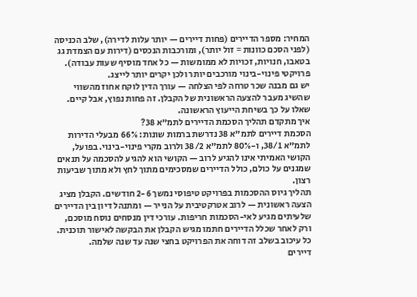המחיר: מספר הדיירים (פחות דיירים — יותר עלות לדירה), שלב הכניסה (לפני הסכם כוונות = זול יותר), ומורכבות הנכסים (דירות עם הצמדת גג בטאבו, חנויות, זכויות לא ממומשות — כל אחד מוסיף שעות עבודה). פרויקטי פינוי-בינוי מורכבים יותר ולכן יקרים יותר לייצג.
יש גם מבנה שכר טרחה לפי הצלחה — עורך הדין לוקח אחוז מהשווי שהשיג מעבר להצעה הראשונית של הקבלן. זה פחות נפוץ, אבל קיים. שאלו על כך בשיחת הייעוץ הראשונה.
איך מתקדם תהליך הסכמת הדיירים לתמ"א 38?
הסכמת דיירים לתמ"א 38 נדרשת ברמות שונות: 66% מבעלי הדירות לתמ"א 38/1, ו-80% לתמ"א 38/2 ולרוב מקרי פינוי-בינוי. בפועל, הקושי האמיתי אינו להגיע לרוב — הקושי הוא להגיע להסכמה על תנאים שמגנים על כולם, כולל הדיירים שמסכימים מתוך לחץ ולא מתוך שביעות רצון.
תהליך גיוס ההסכמות בפרויקט טיפוסי נמשך 2-6 חודשים. הקבלן מציג הצעה ראשונית — לרוב אטרקטיבית על הנייר — ומתנהל דיון בין הדיירים שלעיתים מגיע לאי-הסכמות חריפות. עורכי דין מנסחים נוסח מוסכם, ורק לאחר שכלל הדיירים חתמו מגיש הקבלן את הבקשה לאישור תוכנית. כל עיכוב בשלב זה דוחה את הפרויקט בחצי שנה עד שנה שלמה.
דיירים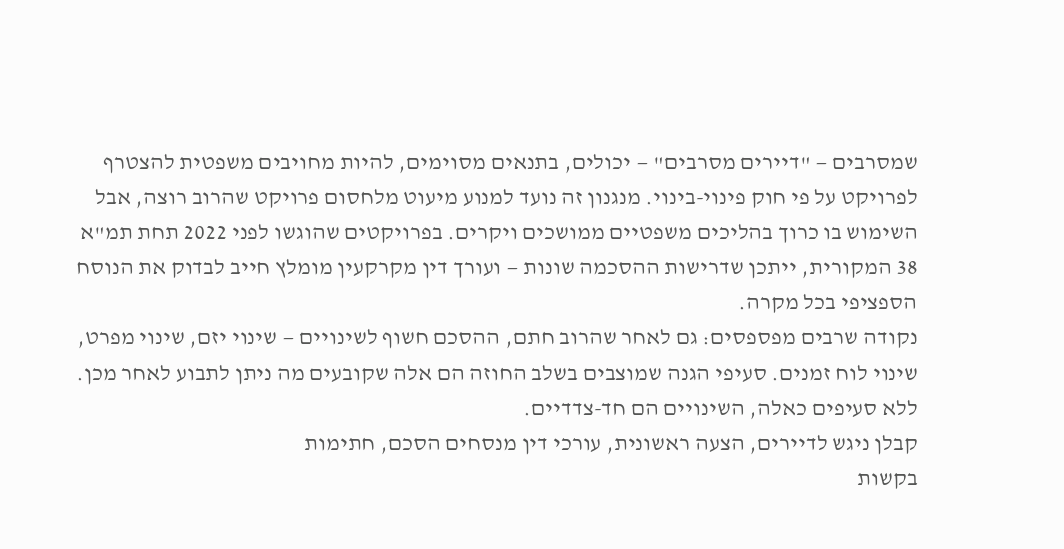שמסרבים — "דיירים מסרבים" — יכולים, בתנאים מסוימים, להיות מחויבים משפטית להצטרף לפרויקט על פי חוק פינוי-בינוי. מנגנון זה נועד למנוע מיעוט מלחסום פרויקט שהרוב רוצה, אבל השימוש בו כרוך בהליכים משפטיים ממושכים ויקרים. בפרויקטים שהוגשו לפני 2022 תחת תמ"א 38 המקורית, ייתכן שדרישות ההסכמה שונות — ועורך דין מקרקעין מומלץ חייב לבדוק את הנוסח הספציפי בכל מקרה.
נקודה שרבים מפספסים: גם לאחר שהרוב חתם, ההסכם חשוף לשינויים — שינוי יזם, שינוי מפרט, שינוי לוח זמנים. סעיפי הגנה שמוצבים בשלב החוזה הם אלה שקובעים מה ניתן לתבוע לאחר מכן. ללא סעיפים כאלה, השינויים הם חד-צדדיים.
קבלן ניגש לדיירים, הצעה ראשונית, עורכי דין מנסחים הסכם, חתימות
בקשות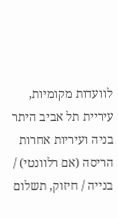לוועדות מקומיות, עיריית תל אביב היתר בניה ועיריות אחרות
הריסה (אם רלוונטי) / בנייה / חיזוק, תשלום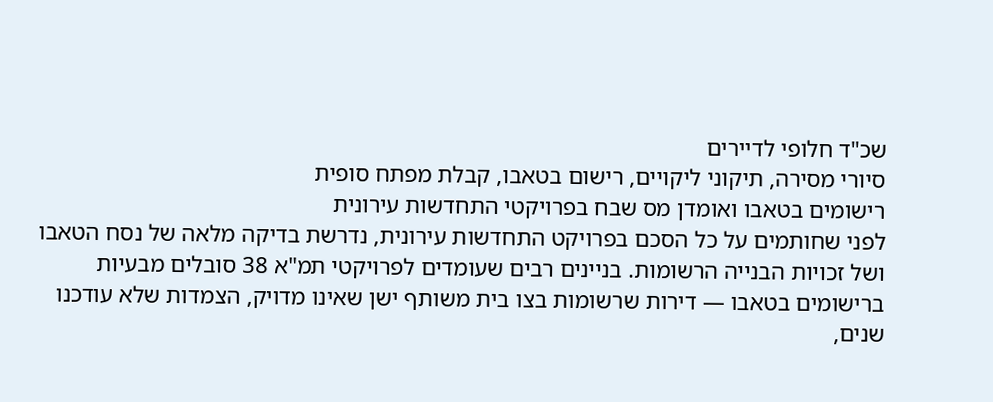שכ"ד חלופי לדיירים
סיורי מסירה, תיקוני ליקויים, רישום בטאבו, קבלת מפתח סופית
רישומים בטאבו ואומדן מס שבח בפרויקטי התחדשות עירונית
לפני שחותמים על כל הסכם בפרויקט התחדשות עירונית, נדרשת בדיקה מלאה של נסח הטאבו ושל זכויות הבנייה הרשומות. בניינים רבים שעומדים לפרויקטי תמ"א 38 סובלים מבעיות ברישומים בטאבו — דירות שרשומות בצו בית משותף ישן שאינו מדויק, הצמדות שלא עודכנו שנים,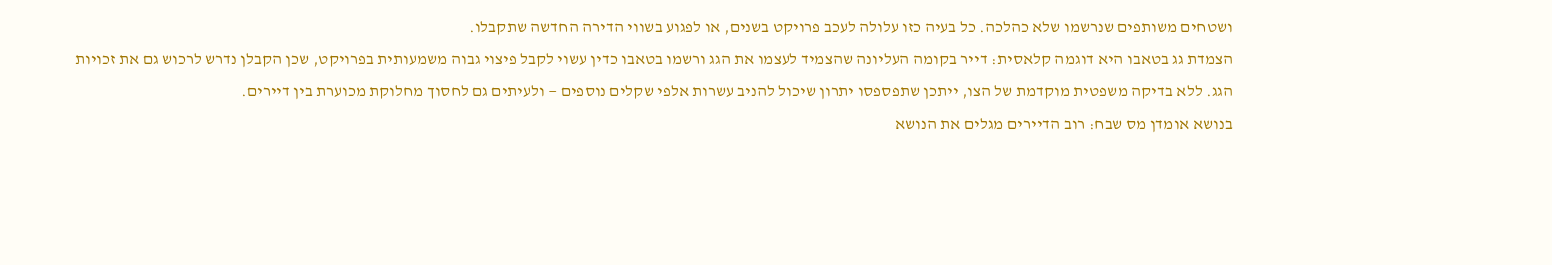ושטחים משותפים שנרשמו שלא כהלכה. כל בעיה כזו עלולה לעכב פרויקט בשנים, או לפגוע בשווי הדירה החדשה שתקבלו.
הצמדת גג בטאבו היא דוגמה קלאסית: דייר בקומה העליונה שהצמיד לעצמו את הגג ורשמו בטאבו כדין עשוי לקבל פיצוי גבוה משמעותית בפרויקט, שכן הקבלן נדרש לרכוש גם את זכויות הגג. ללא בדיקה משפטית מוקדמת של הצו, ייתכן שתפספסו יתרון שיכול להניב עשרות אלפי שקלים נוספים — ולעיתים גם לחסוך מחלוקת מכוערת בין דיירים.
בנושא אומדן מס שבח: רוב הדיירים מגלים את הנושא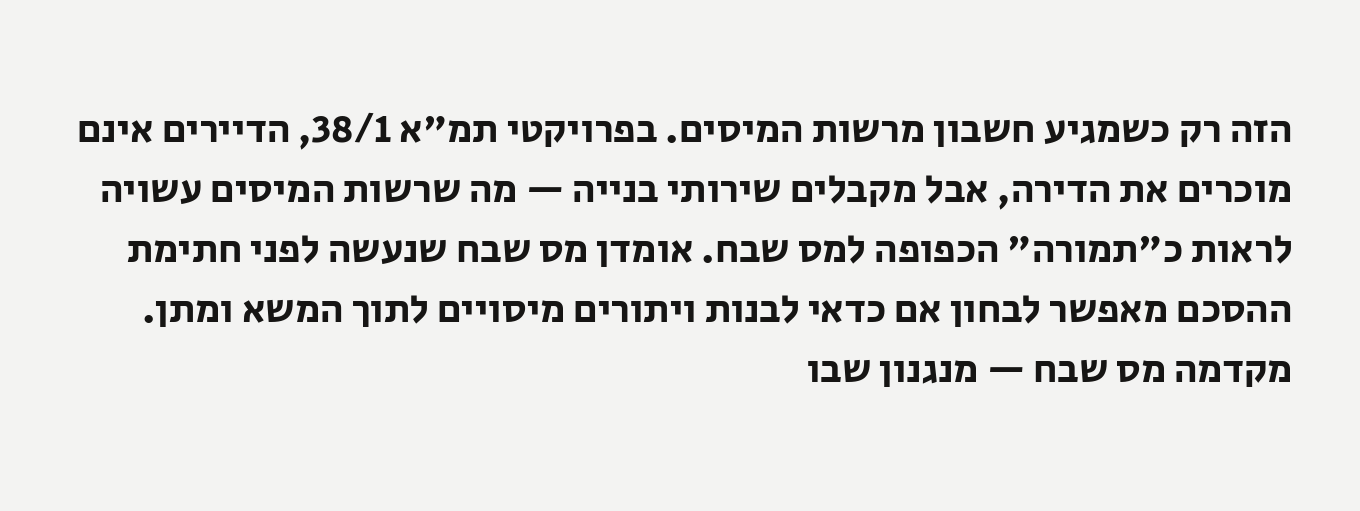הזה רק כשמגיע חשבון מרשות המיסים. בפרויקטי תמ"א 38/1, הדיירים אינם מוכרים את הדירה, אבל מקבלים שירותי בנייה — מה שרשות המיסים עשויה לראות כ"תמורה" הכפופה למס שבח. אומדן מס שבח שנעשה לפני חתימת ההסכם מאפשר לבחון אם כדאי לבנות ויתורים מיסויים לתוך המשא ומתן.
מקדמה מס שבח — מנגנון שבו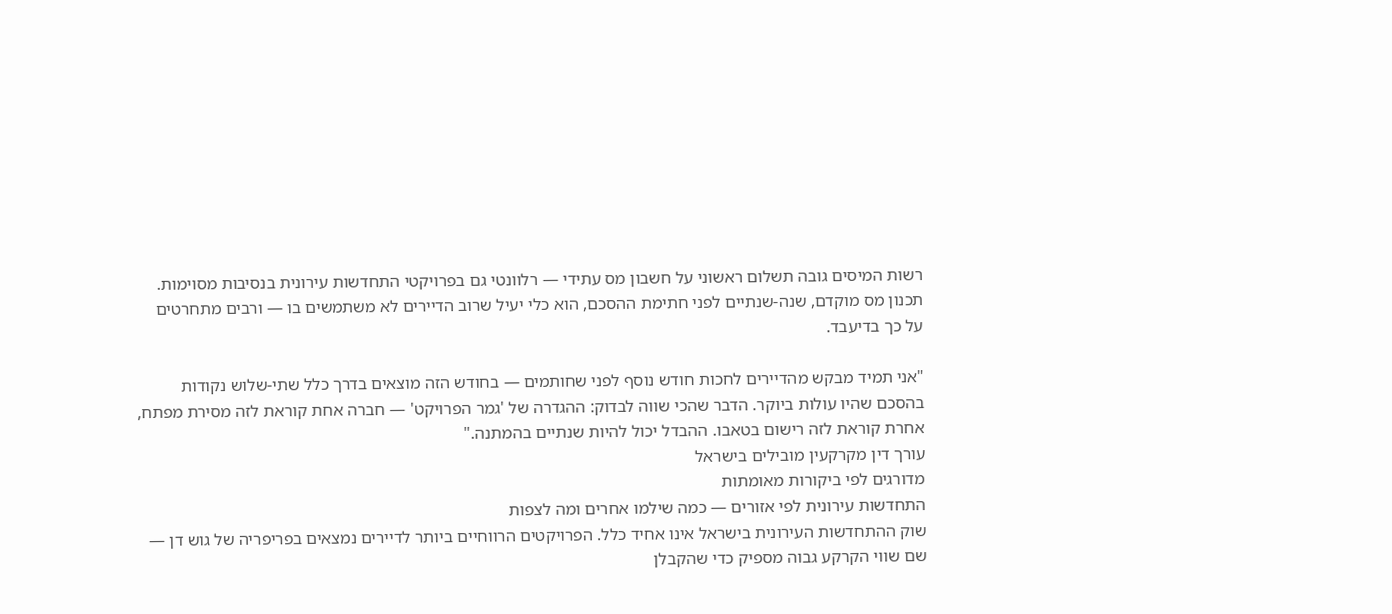רשות המיסים גובה תשלום ראשוני על חשבון מס עתידי — רלוונטי גם בפרויקטי התחדשות עירונית בנסיבות מסוימות. תכנון מס מוקדם, שנה-שנתיים לפני חתימת ההסכם, הוא כלי יעיל שרוב הדיירים לא משתמשים בו — ורבים מתחרטים על כך בדיעבד.

"אני תמיד מבקש מהדיירים לחכות חודש נוסף לפני שחותמים — בחודש הזה מוצאים בדרך כלל שתי-שלוש נקודות בהסכם שהיו עולות ביוקר. הדבר שהכי שווה לבדוק: ההגדרה של 'גמר הפרויקט' — חברה אחת קוראת לזה מסירת מפתח, אחרת קוראת לזה רישום בטאבו. ההבדל יכול להיות שנתיים בהמתנה."
עורך דין מקרקעין מובילים בישראל
מדורגים לפי ביקורות מאומתות
התחדשות עירונית לפי אזורים — כמה שילמו אחרים ומה לצפות
שוק ההתחדשות העירונית בישראל אינו אחיד כלל. הפרויקטים הרווחיים ביותר לדיירים נמצאים בפריפריה של גוש דן — שם שווי הקרקע גבוה מספיק כדי שהקבלן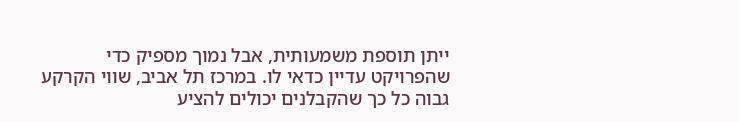ייתן תוספת משמעותית, אבל נמוך מספיק כדי שהפרויקט עדיין כדאי לו. במרכז תל אביב, שווי הקרקע גבוה כל כך שהקבלנים יכולים להציע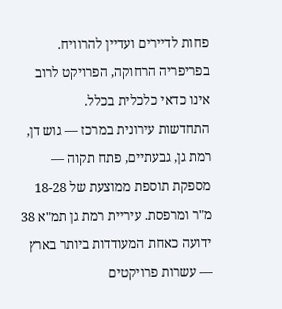פחות לדיירים ועדיין להרוויח. בפריפריה הרחוקה, הפרויקט לרוב אינו כדאי כלכלית בכלל.
התחדשות עירונית במרכז — גוש דן, רמת גן, גבעתיים, פתח תקוה — מספקת תוספת ממוצעת של 18-28 מ"ר ומרפסת. עיריית רמת גן תמ"א 38 ידועה כאחת המעודדות ביותר בארץ — עשרות פרויקטים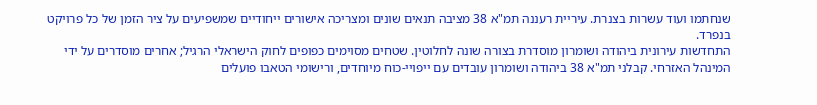שנחתמו ועוד עשרות בצנרת. עיריית רעננה תמ"א 38 מציבה תנאים שונים ומצריכה אישורים ייחודיים שמשפיעים על ציר הזמן של כל פרויקט בנפרד.
התחדשות עירונית ביהודה ושומרון מוסדרת בצורה שונה לחלוטין. שטחים מסוימים כפופים לחוק הישראלי הרגיל; אחרים מוסדרים על ידי המינהל האזרחי. קבלני תמ"א 38 ביהודה ושומרון עובדים עם ייפויי-כוח מיוחדים, ורישומי הטאבו פועלים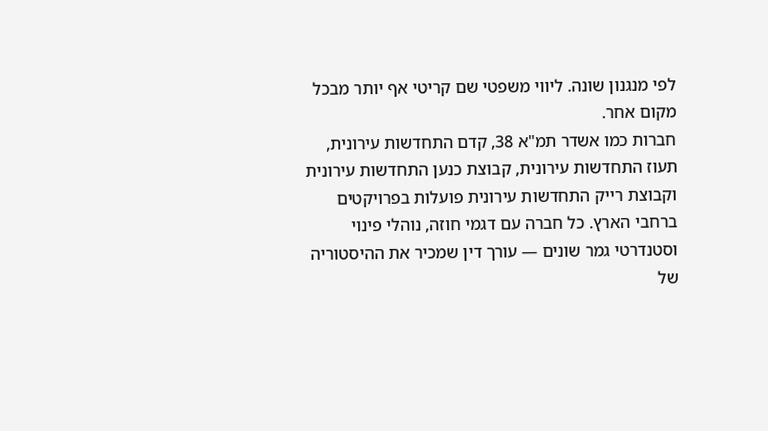לפי מנגנון שונה. ליווי משפטי שם קריטי אף יותר מבכל מקום אחר.
חברות כמו אשדר תמ"א 38, קדם התחדשות עירונית, תעוז התחדשות עירונית, קבוצת כנען התחדשות עירונית וקבוצת רייק התחדשות עירונית פועלות בפרויקטים ברחבי הארץ. כל חברה עם דגמי חוזה, נוהלי פינוי וסטנדרטי גמר שונים — עורך דין שמכיר את ההיסטוריה של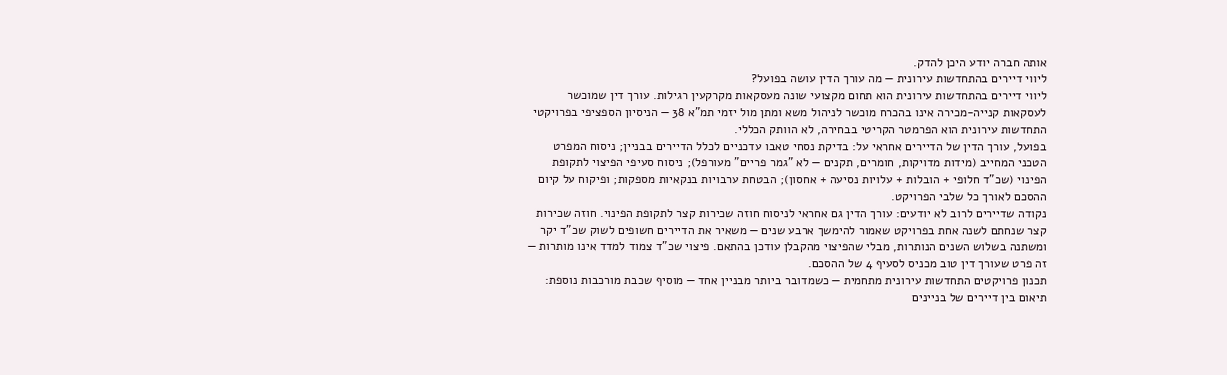אותה חברה יודע היכן להדק.
ליווי דיירים בהתחדשות עירונית — מה עורך הדין עושה בפועל?
ליווי דיירים בהתחדשות עירונית הוא תחום מקצועי שונה מעסקאות מקרקעין רגילות. עורך דין שמוכשר לעסקאות קנייה-מכירה אינו בהכרח מוכשר לניהול משא ומתן מול יזמי תמ"א 38 — הניסיון הספציפי בפרויקטי התחדשות עירונית הוא הפרמטר הקריטי בבחירה, לא הוותק הכללי.
בפועל, עורך הדין של הדיירים אחראי על: בדיקת נסחי טאבו עדכניים לכלל הדיירים בבניין; ניסוח המפרט הטכני המחייב (מידות מדויקות, חומרים, תקנים — לא "גמר פריים" מעורפל); ניסוח סעיפי הפיצוי לתקופת הפינוי (שכ"ד חלופי + הובלות + עלויות נסיעה + אחסון); הבטחת ערבויות בנקאיות מספקות; ופיקוח על קיום ההסכם לאורך כל שלבי הפרויקט.
נקודה שדיירים לרוב לא יודעים: עורך הדין גם אחראי לניסוח חוזה שכירות קצר לתקופת הפינוי. חוזה שכירות קצר שנחתם לשנה אחת בפרויקט שאמור להימשך ארבע שנים — משאיר את הדיירים חשופים לשוק שכ"ד יקר ומשתנה בשלוש השנים הנותרות, מבלי שהפיצוי מהקבלן עודכן בהתאם. פיצוי שכ"ד צמוד למדד אינו מותרות — זה פרט שעורך דין טוב מכניס לסעיף 4 של ההסכם.
תכנון פרויקטים התחדשות עירונית מתחמית — כשמדובר ביותר מבניין אחד — מוסיף שכבת מורכבות נוספת: תיאום בין דיירים של בניינים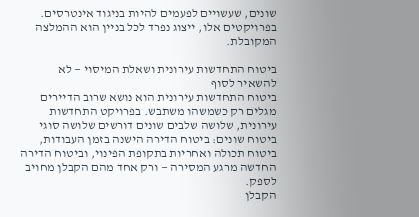שונים, שעשויים לפעמים להיות בניגוד אינטרסים. בפרויקטים אלו, ייצוג נפרד לכל בניין הוא ההמלצה המקובלת.

ביטוח התחדשות עירונית ושאלת המיסוי — לא להשאיר לסוף
ביטוח התחדשות עירונית הוא נושא שרוב הדיירים מגלים רק כשמשהו משתבש. בפרויקט התחדשות עירונית, שלושה שלבים שונים דורשים שלושה סוגי ביטוח שונים: ביטוח הדירה הישנה בזמן העבודות, ביטוח תכולה ואחריות בתקופת הפינוי, וביטוח הדירה החדשה מרגע המסירה — ורק אחד מהם הקבלן מחויב לספק.
הקבלן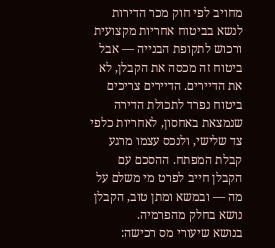מחויב לפי חוק מכר הדירות לנשא בביטוח אחריות מקצועית ורכוש לתקופת הבנייה — אבל ביטוח זה מכסה את הקבלן, לא את הדיירים. הדיירים צריכים ביטוח נפרד לתכולת הדירה שנמצאת באחסון, לאחריות כלפי צד שלישי, ולנכס עצמו מרגע קבלת המפתח. ההסכם עם הקבלן חייב לפרט מי משלם על מה — ובמשא ומתן טוב, הקבלן נושא בחלק מהפרמיה.
בנושא שיעורי מס רכישה: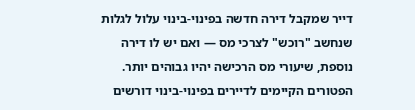דייר שמקבל דירה חדשה בפינוי-בינוי עלול לגלות שנחשב "רוכש" לצרכי מס — ואם יש לו דירה נוספת, שיעורי מס הרכישה יהיו גבוהים יותר. הפטורים הקיימים לדיירים בפינוי-בינוי דורשים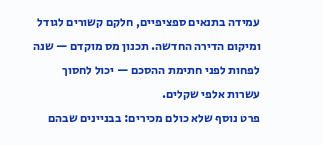עמידה בתנאים ספציפיים, חלקם קשורים לגודל ומיקום הדירה החדשה. תכנון מס מוקדם — שנה לפחות לפני חתימת ההסכם — יכול לחסוך עשרות אלפי שקלים.
פרט נוסף שלא כולם מכירים: בבניינים שבהם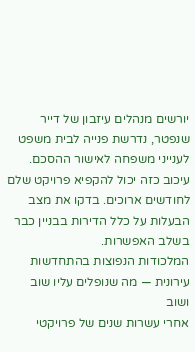יורשים מנהלים עיזבון של דייר שנפטר, נדרשת פנייה לבית משפט לענייני משפחה לאישור ההסכם. עיכוב כזה יכול להקפיא פרויקט שלם לחודשים ארוכים. בדקו את מצב הבעלות על כלל הדירות בבניין כבר בשלב האפשרות.
המלכודות הנפוצות בהתחדשות עירונית — מה שנופלים עליו שוב ושוב
אחרי עשרות שנים של פרויקטי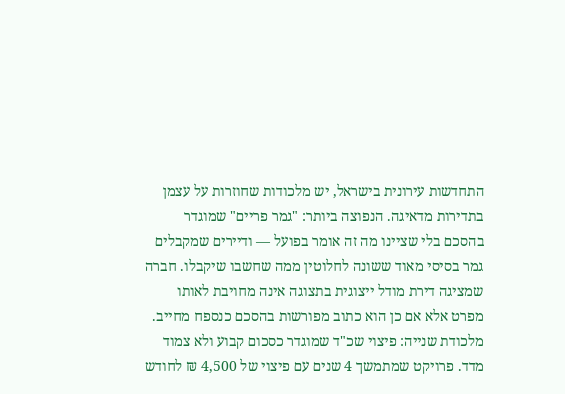התחדשות עירונית בישראל, יש מלכודות שחוזרות על עצמן בתדירות מדאיגה. הנפוצה ביותר: "גמר פריים" שמוגדר בהסכם בלי שציינו מה זה אומר בפועל — ודיירים שמקבלים גמר בסיסי מאוד ששונה לחלוטין ממה שחשבו שיקבלו. חברה שמציגה דירת מודל ייצוגית בתצוגה אינה מחויבת לאותו מפרט אלא אם כן הוא כתוב מפורשות בהסכם כנספח מחייב.
מלכודת שנייה: פיצוי שכ"ד שמוגדר כסכום קבוע ולא צמוד מדד. פרויקט שמתמשך 4 שנים עם פיצוי של 4,500 ₪ לחודש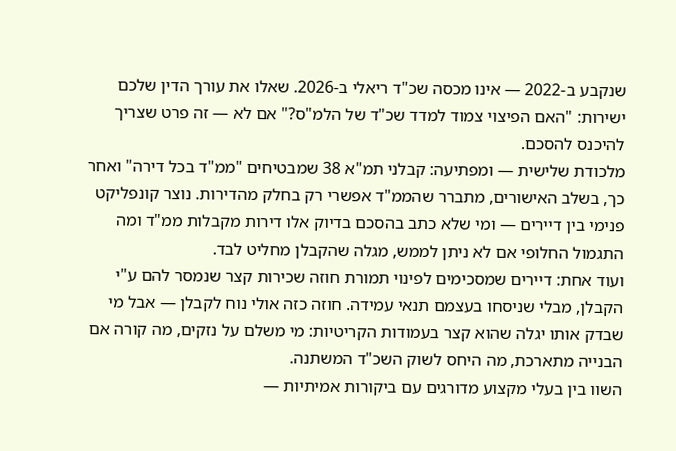שנקבע ב-2022 — אינו מכסה שכ"ד ריאלי ב-2026. שאלו את עורך הדין שלכם ישירות: "האם הפיצוי צמוד למדד שכ"ד של הלמ"ס?" אם לא — זה פרט שצריך להיכנס להסכם.
מלכודת שלישית — ומפתיעה: קבלני תמ"א 38 שמבטיחים "ממ"ד בכל דירה" ואחר כך, בשלב האישורים, מתברר שהממ"ד אפשרי רק בחלק מהדירות. נוצר קונפליקט פנימי בין דיירים — ומי שלא כתב בהסכם בדיוק אלו דירות מקבלות ממ"ד ומה התגמול החלופי אם לא ניתן לממש, מגלה שהקבלן מחליט לבד.
ועוד אחת: דיירים שמסכימים לפינוי תמורת חוזה שכירות קצר שנמסר להם ע"י הקבלן, מבלי שניסחו בעצמם תנאי עמידה. חוזה כזה אולי נוח לקבלן — אבל מי שבדק אותו יגלה שהוא קצר בעמודות הקריטיות: מי משלם על נזקים, מה קורה אם הבנייה מתארכת, מה היחס לשוק השכ"ד המשתנה.
השוו בין בעלי מקצוע מדורגים עם ביקורות אמיתיות —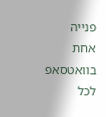פנייה אחת בוואטסאפ לכל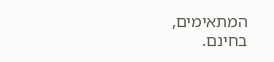המתאימים, בחינם.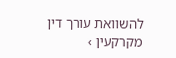להשוואת עורך דין מקרקעין ›